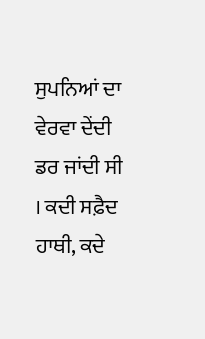ਸੁਪਨਿਆਂ ਦਾ ਵੇਰਵਾ ਦੇਂਦੀ ਡਰ ਜਾਂਦੀ ਸੀ । ਕਦੀ ਸਫ਼ੈਦ ਹਾਥੀ, ਕਦੇ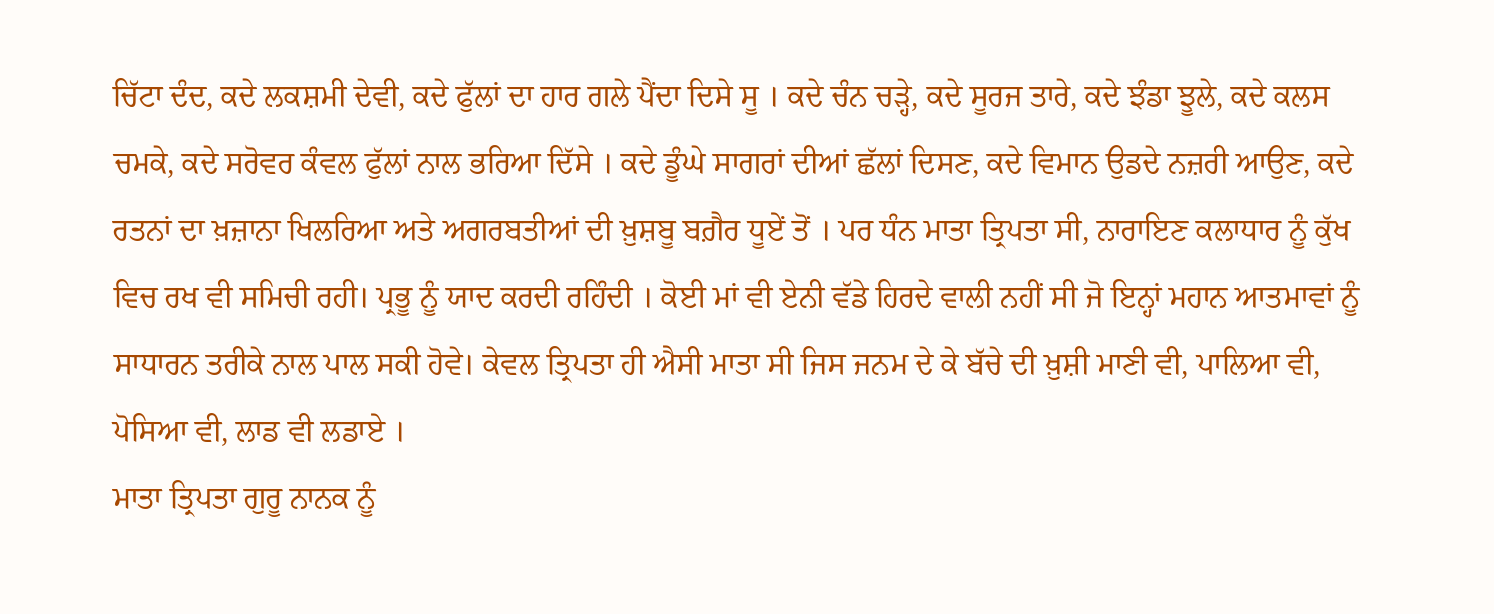ਚਿੱਟਾ ਦੰਦ, ਕਦੇ ਲਕਸ਼ਮੀ ਦੇਵੀ, ਕਦੇ ਫੁੱਲਾਂ ਦਾ ਹਾਰ ਗਲੇ ਪੈਂਦਾ ਦਿਸੇ ਸੂ । ਕਦੇ ਚੰਨ ਚੜ੍ਹੇ, ਕਦੇ ਸੂਰਜ ਤਾਰੇ, ਕਦੇ ਝੰਡਾ ਝੂਲੇ, ਕਦੇ ਕਲਸ ਚਮਕੇ, ਕਦੇ ਸਰੋਵਰ ਕੰਵਲ ਫੁੱਲਾਂ ਨਾਲ ਭਰਿਆ ਦਿੱਸੇ । ਕਦੇ ਡੂੰਘੇ ਸਾਗਰਾਂ ਦੀਆਂ ਛੱਲਾਂ ਦਿਸਣ, ਕਦੇ ਵਿਮਾਨ ਉਡਦੇ ਨਜ਼ਰੀ ਆਉਣ, ਕਦੇ ਰਤਨਾਂ ਦਾ ਖ਼ਜ਼ਾਨਾ ਖਿਲਰਿਆ ਅਤੇ ਅਗਰਬਤੀਆਂ ਦੀ ਖ਼ੁਸ਼ਬੂ ਬਗ਼ੈਰ ਧੂਏਂ ਤੋਂ । ਪਰ ਧੰਨ ਮਾਤਾ ਤ੍ਰਿਪਤਾ ਸੀ, ਨਾਰਾਇਣ ਕਲਾਧਾਰ ਨੂੰ ਕੁੱਖ ਵਿਚ ਰਖ ਵੀ ਸਮਿਚੀ ਰਹੀ। ਪ੍ਰਭੂ ਨੂੰ ਯਾਦ ਕਰਦੀ ਰਹਿੰਦੀ । ਕੋਈ ਮਾਂ ਵੀ ਏਨੀ ਵੱਡੇ ਹਿਰਦੇ ਵਾਲੀ ਨਹੀਂ ਸੀ ਜੋ ਇਨ੍ਹਾਂ ਮਹਾਨ ਆਤਮਾਵਾਂ ਨੂੰ ਸਾਧਾਰਨ ਤਰੀਕੇ ਨਾਲ ਪਾਲ ਸਕੀ ਹੋਵੇ। ਕੇਵਲ ਤ੍ਰਿਪਤਾ ਹੀ ਐਸੀ ਮਾਤਾ ਸੀ ਜਿਸ ਜਨਮ ਦੇ ਕੇ ਬੱਚੇ ਦੀ ਖ਼ੁਸ਼ੀ ਮਾਣੀ ਵੀ, ਪਾਲਿਆ ਵੀ, ਪੋਸਿਆ ਵੀ, ਲਾਡ ਵੀ ਲਡਾਏ ।
ਮਾਤਾ ਤ੍ਰਿਪਤਾ ਗੁਰੂ ਨਾਨਕ ਨੂੰ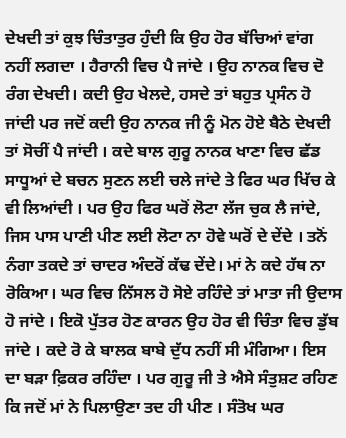ਦੇਖਦੀ ਤਾਂ ਕੁਝ ਚਿੰਤਾਤੁਰ ਹੁੰਦੀ ਕਿ ਉਹ ਹੋਰ ਬੱਚਿਆਂ ਵਾਂਗ ਨਹੀਂ ਲਗਦਾ । ਹੈਰਾਨੀ ਵਿਚ ਪੈ ਜਾਂਦੇ । ਉਹ ਨਾਨਕ ਵਿਚ ਦੋ ਰੰਗ ਦੇਖਦੀ। ਕਦੀ ਉਹ ਖੇਲਦੇ, ਹਸਦੇ ਤਾਂ ਬਹੁਤ ਪ੍ਰਸੰਨ ਹੋ ਜਾਂਦੀ ਪਰ ਜਦੋਂ ਕਦੀ ਉਹ ਨਾਨਕ ਜੀ ਨੂੰ ਮੋਨ ਹੋਏ ਬੈਠੇ ਦੇਖਦੀ ਤਾਂ ਸੋਚੀਂ ਪੈ ਜਾਂਦੀ । ਕਦੇ ਬਾਲ ਗੁਰੂ ਨਾਨਕ ਖਾਣਾ ਵਿਚ ਛੱਡ ਸਾਧੂਆਂ ਦੇ ਬਚਨ ਸੁਣਨ ਲਈ ਚਲੇ ਜਾਂਦੇ ਤੇ ਫਿਰ ਘਰ ਖਿੱਚ ਕੇ ਵੀ ਲਿਆਂਦੀ । ਪਰ ਉਹ ਫਿਰ ਘਰੋਂ ਲੋਟਾ ਲੱਜ ਚੁਕ ਲੈ ਜਾਂਦੇ, ਜਿਸ ਪਾਸ ਪਾਣੀ ਪੀਣ ਲਈ ਲੋਟਾ ਨਾ ਹੋਵੇ ਘਰੋਂ ਦੇ ਦੇਂਦੇ । ਤਨੋਂ ਨੰਗਾ ਤਕਦੇ ਤਾਂ ਚਾਦਰ ਅੰਦਰੋਂ ਕੱਢ ਦੇਂਦੇ। ਮਾਂ ਨੇ ਕਦੇ ਹੱਥ ਨਾ ਰੋਕਿਆ। ਘਰ ਵਿਚ ਨਿੱਸਲ ਹੋ ਸੋਏ ਰਹਿੰਦੇ ਤਾਂ ਮਾਤਾ ਜੀ ਉਦਾਸ ਹੋ ਜਾਂਦੇ । ਇਕੋ ਪੁੱਤਰ ਹੋਣ ਕਾਰਨ ਉਹ ਹੋਰ ਵੀ ਚਿੰਤਾ ਵਿਚ ਡੁੱਬ ਜਾਂਦੇ । ਕਦੇ ਰੋ ਕੇ ਬਾਲਕ ਬਾਬੇ ਦੁੱਧ ਨਹੀਂ ਸੀ ਮੰਗਿਆ। ਇਸ ਦਾ ਬੜਾ ਫ਼ਿਕਰ ਰਹਿੰਦਾ । ਪਰ ਗੁਰੂ ਜੀ ਤੇ ਐਸੇ ਸੰਤੁਸ਼ਟ ਰਹਿਣ ਕਿ ਜਦੋਂ ਮਾਂ ਨੇ ਪਿਲਾਉਣਾ ਤਦ ਹੀ ਪੀਣ । ਸੰਤੋਖ ਘਰ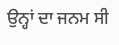ਉਨ੍ਹਾਂ ਦਾ ਜਨਮ ਸੀ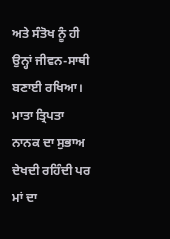ਅਤੇ ਸੰਤੋਖ ਨੂੰ ਹੀ ਉਨ੍ਹਾਂ ਜੀਵਨ-ਸਾਥੀ ਬਣਾਈ ਰਖਿਆ।
ਮਾਤਾ ਤ੍ਰਿਪਤਾ ਨਾਨਕ ਦਾ ਸੁਭਾਅ ਦੇਖਦੀ ਰਹਿੰਦੀ ਪਰ ਮਾਂ ਦਾ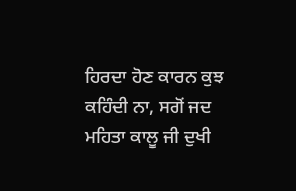ਹਿਰਦਾ ਹੋਣ ਕਾਰਨ ਕੁਝ ਕਹਿੰਦੀ ਨਾ, ਸਗੋਂ ਜਦ ਮਹਿਤਾ ਕਾਲੂ ਜੀ ਦੁਖੀ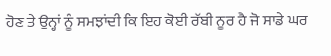ਹੋਣ ਤੇ ਉਨ੍ਹਾਂ ਨੂੰ ਸਮਝਾਂਦੀ ਕਿ ਇਹ ਕੋਈ ਰੱਬੀ ਨੂਰ ਹੈ ਜੋ ਸਾਡੇ ਘਰ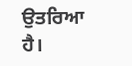ਉਤਰਿਆ ਹੈ।